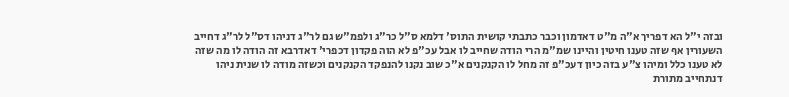ובזה י"ל הא דפריך א"ה מ"ט דאדמון וכבר כתבתי קושית התוס' דלמא ס"ל כר"ג ולפמ"ש גם לר"ג דניהו דס"ל לר"ג דחייב השעורין אף שזה טענו חיטין והיינו שמ"מ הרי הודה שחייב לו אבל עכ"פ לא הוה פקדון דכפרי' דאדרבא זה הודה לו מה שזה לא טענו כלל ומיהו צ"ע בזה כיון דעכ"פ זה מחל לו הקנקנים א"כ שוב נקנו להנפקד הקנקנים וכשזה מודה לו שנית ניהו דנתחייב מתורת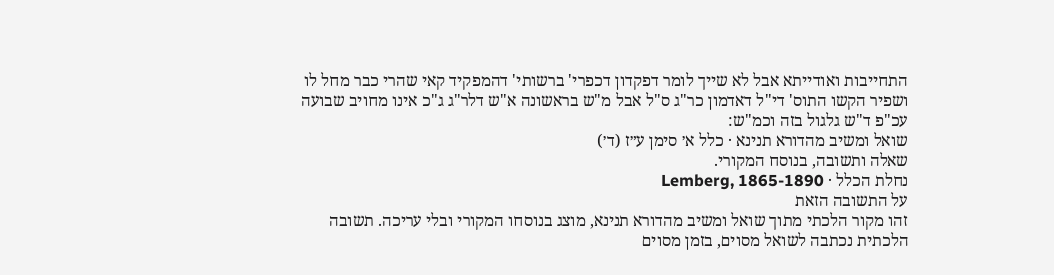התחייבות ואודייתא אבל לא שייך לומר דפקדון דכפרי' ברשותי' דהמפקיד קאי שהרי כבר מחל לו ושפיר הקשו התוס' די"ל דאדמון כר"ג ס"ל אבל מ"ש בראשונה א"ש דלר"ג ג"כ אינו מחויב שבועה עכ"פ ד"ש גלגול בזה וכמ"ש:
שואל ומשיב מהדורא תנינא · כלל א׳ סימן ע״ז (ד׳)
שאלה ותשובה, בנוסח המקורי.
נחלת הכלל · Lemberg, 1865-1890
על התשובה הזאת
זהו מקור הלכתי מתוך שואל ומשיב מהדורא תנינא, מוצג בנוסחו המקורי ובלי עריכה. תשובה הלכתית נכתבה לשואל מסוים, בזמן מסוים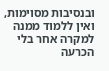ובנסיבות מסוימות, ואין ללמוד ממנה למקרה אחר בלי הכרעה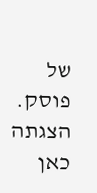של פוסק. הצגתה כאן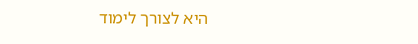היא לצורך לימוד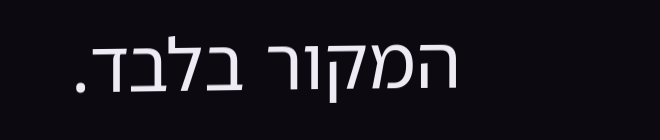המקור בלבד.